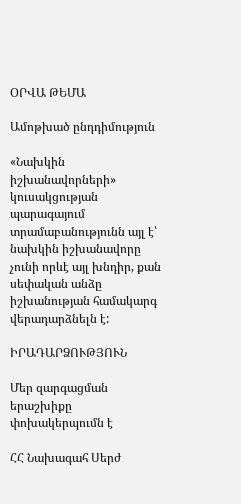ՕՐՎԱ ԹԵՄԱ

Ամոթխած ընդդիմություն

«Նախկին իշխանավորների» կուսակցության  պարագայում տրամաբանությունն այլ է՝ նախկին իշխանավորը չունի որևէ այլ խնդիր, քան սեփական անձը իշխանության համակարգ վերադարձնելն է:

ԻՐԱԴԱՐՁՈՒԹՅՈՒՆ

Մեր զարգացման երաշխիքը փոխակերպումն է

ՀՀ Նախագահ Սերժ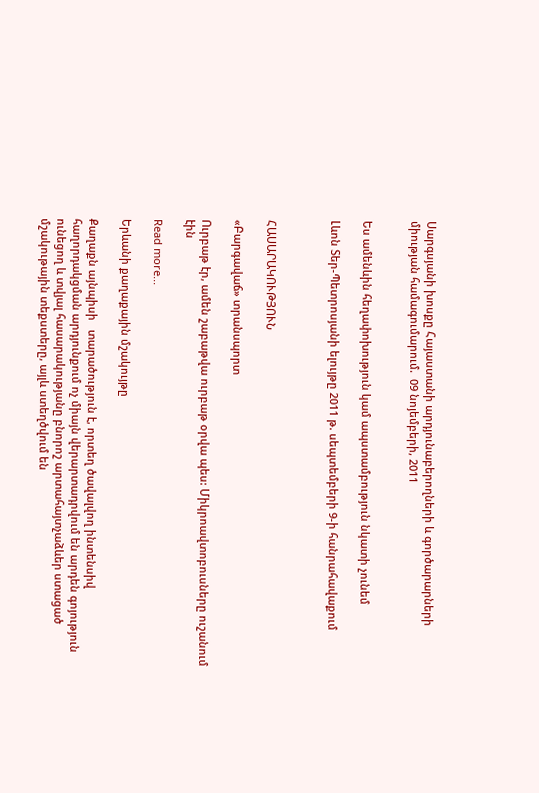Սարգսյանի խոսքը Հայաստանի արդյունաբերողների և գործարարների միության համագումարում.  09 նոյեմբերի, 2011


Ես ամենևին հեղափոխություն կամ ապստամբություն նկատի չունեմ

Լևոն Տեր-Պետրոսյանի ելույթը 2011 թ. սեպտեմբերի 9-ի հանրահավաքում



ՀԱՍԱՐԱԿՈՒԹՅՈՒՆ

«Բարգավաճ» տրանսպորտ

Ուրբաթ էր, ամեն շաբաթվա ուրբաթ օրվա պես: Միկրոավտոբուսները ուշանում էին

Read more...

Երևանի քաղաքային մշակույթը

Քաղաքն այնպիսի   տարածություն է, որտեղ ծավալվող ինտենսիվ հաղորդակցման արդյունքում ոչ միայն վերարտադրվում են արդեն գոյություն ունեցող և տվյալ հասարակությանը բնորոշ արտահայտչաձևեր ստացած մշակութային տեքստերը, այլև ստեղծվում են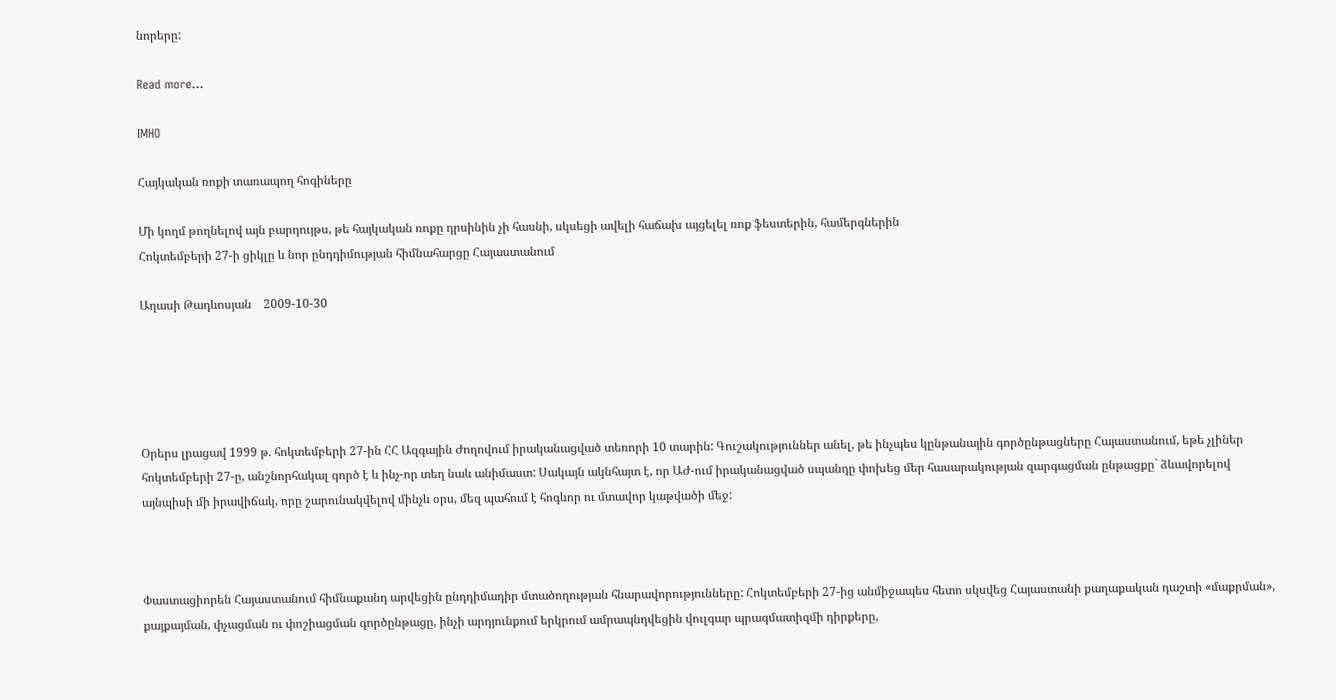նորերը:

Read more...

IMHO

Հայկական ռոքի տառապող հոգիները

Մի կողմ թողնելով այն բարդույթս, թե հայկական ռոքը դրսինին չի հասնի, սկսեցի ավելի հաճախ այցելել ռոք ֆեստերին, համերգներին
Հոկտեմբերի 27-ի ցիկլը և նոր ընդդիմության հիմնահարցը Հայաստանում

Աղասի Թադևոսյան    2009-10-30





Օրերս լրացավ 1999 թ. հոկտեմբերի 27-ին ՀՀ Ազգային Ժողովում իրականացված տեռորի 10 տարին: Գուշակություններ անել, թե ինչպես կընթանային գործընթացները Հայաստանում, եթե չլիներ հոկտեմբերի 27-ը, անշնորհակալ գործ է և ինչ-որ տեղ նաև անիմաստ: Սակայն ակնհայտ է, որ ԱԺ-ում իրականացված սպանդը փոխեց մեր հասարակության զարգացման ընթացքը` ձևավորելով այնպիսի մի իրավիճակ, որը շարունակվելով մինչև օրս, մեզ պահում է հոգևոր ու մտավոր կաթվածի մեջ:



Փաստացիորեն Հայաստանում հիմնաքանդ արվեցին ընդդիմադիր մտածողության հնարավորությունները: Հոկտեմբերի 27-ից անմիջապես հետո սկսվեց Հայաստանի քաղաքական դաշտի «մաքրման», քայքայման, փչացման ու փոշիացման գործընթացը, ինչի արդյունքում երկրում ամրապնդվեցին վուլգար պրագմատիզմի դիրքերը,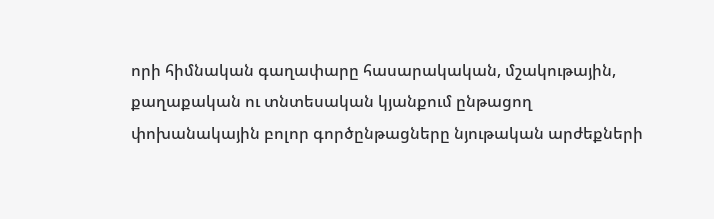որի հիմնական գաղափարը հասարակական, մշակութային, քաղաքական ու տնտեսական կյանքում ընթացող փոխանակային բոլոր գործընթացները նյութական արժեքների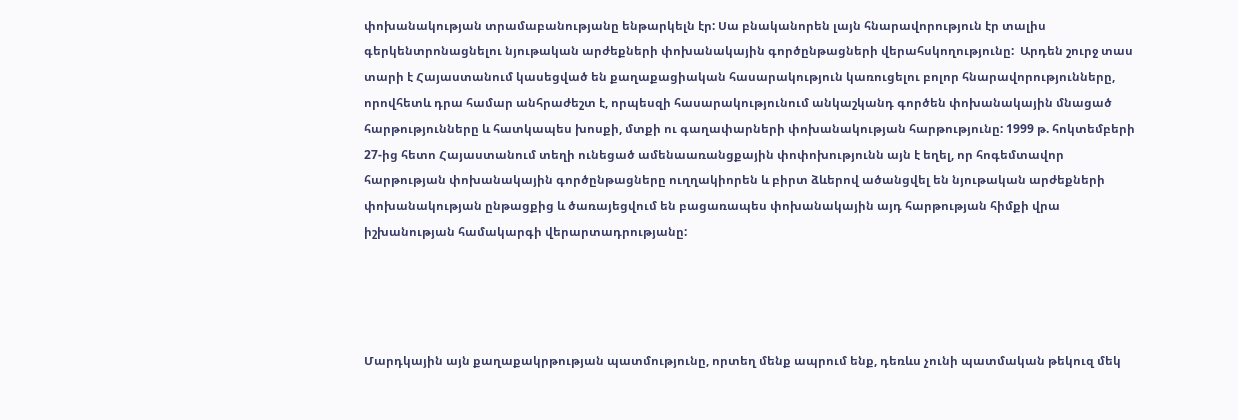փոխանակության տրամաբանությանը ենթարկելն էր: Սա բնականորեն լայն հնարավորություն էր տալիս գերկենտրոնացնելու նյութական արժեքների փոխանակային գործընթացների վերահսկողությունը:  Արդեն շուրջ տաս տարի է Հայաստանում կասեցված են քաղաքացիական հասարակություն կառուցելու բոլոր հնարավորությունները, որովհետև դրա համար անհրաժեշտ է, որպեսզի հասարակությունում անկաշկանդ գործեն փոխանակային մնացած հարթությունները և հատկապես խոսքի, մտքի ու գաղափարների փոխանակության հարթությունը: 1999 թ. հոկտեմբերի 27-ից հետո Հայաստանում տեղի ունեցած ամենաառանցքային փոփոխությունն այն է եղել, որ հոգեմտավոր հարթության փոխանակային գործընթացները ուղղակիորեն և բիրտ ձևերով ածանցվել են նյութական արժեքների փոխանակության ընթացքից և ծառայեցվում են բացառապես փոխանակային այդ հարթության հիմքի վրա իշխանության համակարգի վերարտադրությանը:




Մարդկային այն քաղաքակրթության պատմությունը, որտեղ մենք ապրում ենք, դեռևս չունի պատմական թեկուզ մեկ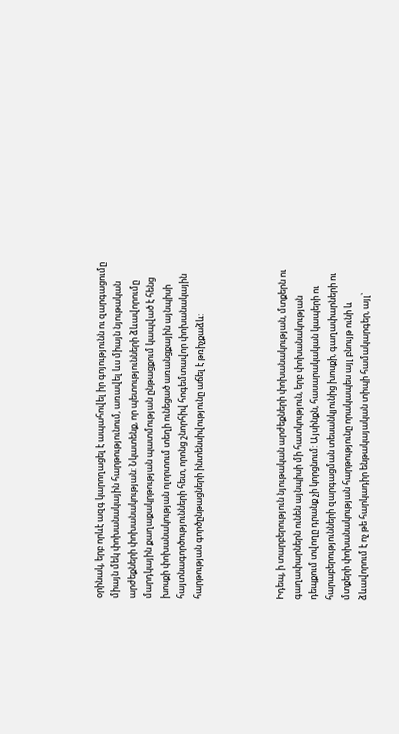օրինակ, երբ որևէ ազգ կարողացել է ապահովել իր գոյությունն ու զարգացումը միայն մեկ փոխանակային հարթությունում, առավել ևս միայն նյութական արժեքների փոխանակության: Նկատենք, որ պետությունների ձևավորումը մարդկային քաղաքակրթության պատմության ընթացքում կապված է հենց խոսքի փոխանակության ոլորտում տեղի ունեցած առանցքային այնպիսի հայտնագործությունների հետ, որոնց շնորհիվ հոգեմտավոր փոխանակային հարթության գործընթացների ինտենսիվությունը աճել է թռիչքաձև:




Իդեպ, ի տարբերություն նյութական արժեքների փոխանակության, մտքերն ու գաղափարներն ունեն այնպիսի մի հատկություն, երբ փոխանակության դեպքում տվողը դրանք չի կորցնում: Այսինքն, հասարակական կապերի ու հարաբերությունների զարգացման տեսանկյունից խոսքի, գաղափարների ու մտքերի փոխանակության հարթությունը որակապես այլ բնույթ ունի և ձևավորում է ոչ թե հարկադիր ենթակայական տիպի համակարգեր, այլ`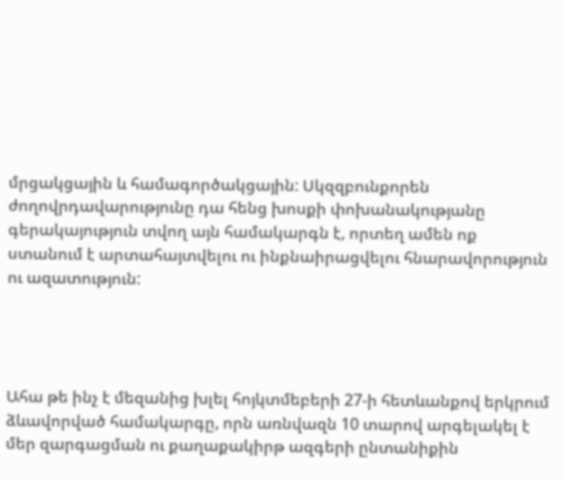մրցակցային և համագործակցային: Սկզզբունքորեն ժողովրդավարությունը դա հենց խոսքի փոխանակությանը գերակայություն տվող այն համակարգն է, որտեղ ամեն ոք ստանում է արտահայտվելու ու ինքնաիրացվելու հնարավորություն ու ազատություն:




Ահա թե ինչ է մեզանից խլել հոյկտմեբերի 27-ի հետևանքով երկրում ձևավորված համակարգը, որն առնվազն 10 տարով արգելակել է մեր զարգացման ու քաղաքակիրթ ազգերի ընտանիքին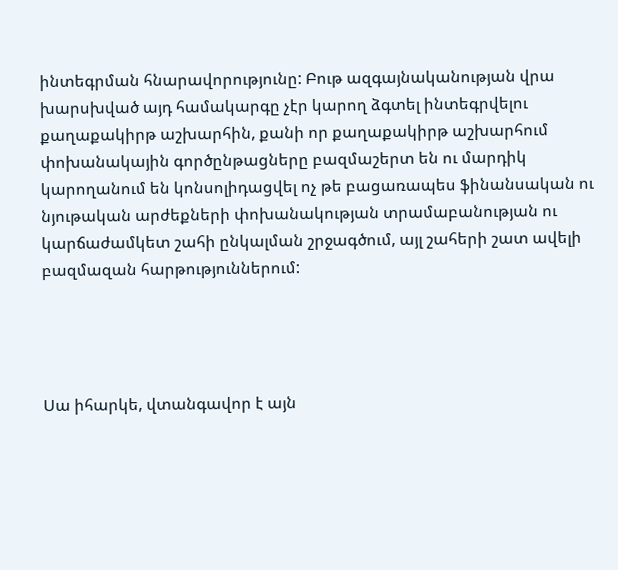ինտեգրման հնարավորությունը: Բութ ազգայնականության վրա խարսխված այդ համակարգը չէր կարող ձգտել ինտեգրվելու քաղաքակիրթ աշխարհին, քանի որ քաղաքակիրթ աշխարհում փոխանակային գործընթացները բազմաշերտ են ու մարդիկ կարողանում են կոնսոլիդացվել ոչ թե բացառապես ֆինանսական ու նյութական արժեքների փոխանակության տրամաբանության ու կարճաժամկետ շահի ընկալման շրջագծում, այլ շահերի շատ ավելի բազմազան հարթություններում:




Սա իհարկե, վտանգավոր է այն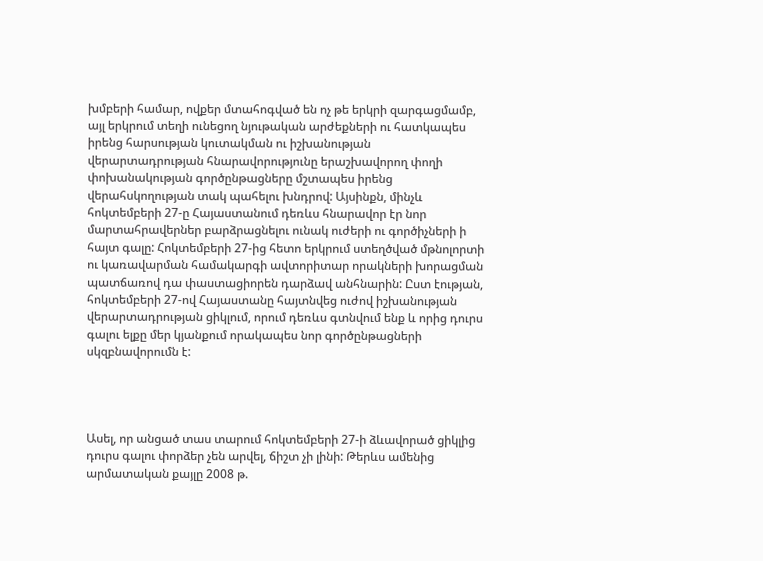խմբերի համար, ովքեր մտահոգված են ոչ թե երկրի զարգացմամբ, այլ երկրում տեղի ունեցող նյութական արժեքների ու հատկապես իրենց հարսության կուտակման ու իշխանության վերարտադրության հնարավորությունը երաշխավորող փողի փոխանակության գործընթացները մշտապես իրենց վերահսկողության տակ պահելու խնդրով: Այսինքն, մինչև հոկտեմբերի 27-ը Հայաստանում դեռևս հնարավոր էր նոր մարտահրավերներ բարձրացնելու ունակ ուժերի ու գործիչների ի հայտ գալը: Հոկտեմբերի 27-ից հետո երկրում ստեղծված մթնոլորտի ու կառավարման համակարգի ավտորիտար որակների խորացման պատճառով դա փաստացիորեն դարձավ անհնարին: Ըստ էության, հոկտեմբերի 27-ով Հայաստանը հայտնվեց ուժով իշխանության վերարտադրության ցիկլում, որում դեռևս գտնվում ենք և որից դուրս գալու ելքը մեր կյանքում որակապես նոր գործընթացների սկզբնավորումն է:




Ասել, որ անցած տաս տարում հոկտեմբերի 27-ի ձևավորած ցիկլից դուրս գալու փորձեր չեն արվել, ճիշտ չի լինի: Թերևս ամենից արմատական քայլը 2008 թ.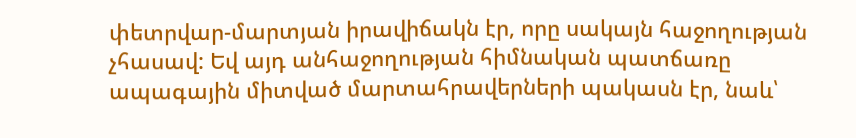փետրվար-մարտյան իրավիճակն էր, որը սակայն հաջողության չհասավ: Եվ այդ անհաջողության հիմնական պատճառը ապագային միտված մարտահրավերների պակասն էր, նաև՝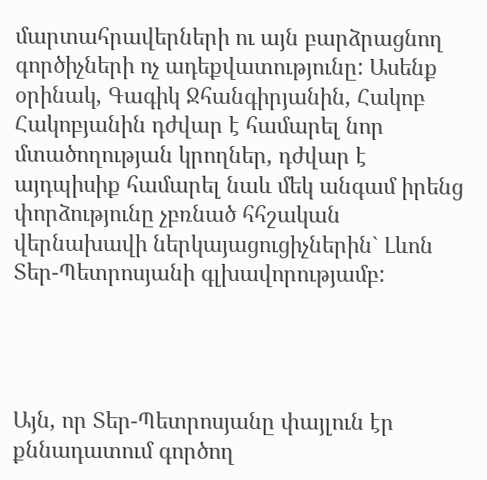մարտահրավերների ու այն բարձրացնող գործիչների ոչ ադեքվատությունը: Ասենք օրինակ, Գագիկ Ջհանգիրյանին, Հակոբ Հակոբյանին դժվար է համարել նոր մտածողության կրողներ, դժվար է այդպիսիք համարել նաև մեկ անգամ իրենց փորձությունը չբռնած հհշական վերնախավի ներկայացուցիչներին` Լևոն Տեր-Պետրոսյանի գլխավորությամբ:




Այն, որ Տեր-Պետրոսյանը փայլուն էր քննադատում գործող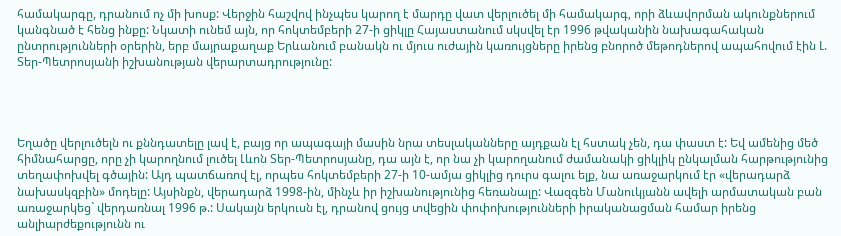համակարգը, դրանում ոչ մի խոսք: Վերջին հաշվով ինչպես կարող է մարդը վատ վերլուծել մի համակարգ, որի ձևավորման ակունքներում կանգնած է հենց ինքը: Նկատի ունեմ այն, որ հոկտեմբերի 27-ի ցիկլը Հայաստանում սկսվել էր 1996 թվականին նախագահական ընտրությունների օրերին, երբ մայրաքաղաք Երևանում բանակն ու մյուս ուժային կառույցները իրենց բնորոծ մեթոդներով ապահովում էին Լ. Տեր-Պետրոսյանի իշխանության վերարտադրությունը:




Եղածը վերլուծելն ու քննդատելը լավ է, բայց որ ապագայի մասին նրա տեսլականները այդքան էլ հստակ չեն, դա փաստ է: Եվ ամենից մեծ հիմնահարցը, որը չի կարողնում լուծել Լևոն Տեր-Պետրոսյանը, դա այն է, որ նա չի կարողանում ժամանակի ցիկլիկ ընկալման հարթությունից տեղափոխվել գծային: Այդ պատճառով էլ, որպես հոկտեմբերի 27-ի 10-ամյա ցիկլից դուրս գալու ելք, նա առաջարկում էր «վերադարձ նախասկզբին» մոդելը: Այսինքն, վերադարձ 1998-ին, մինչև իր իշխանությունից հեռանալը: Վազգեն Մանուկյանն ավելի արմատական բան առաջարկեց` վերդառնալ 1996 թ.: Սակայն երկուսն էլ, դրանով ցույց տվեցին փոփոխությունների իրականացման համար իրենց անլիարժեքությունն ու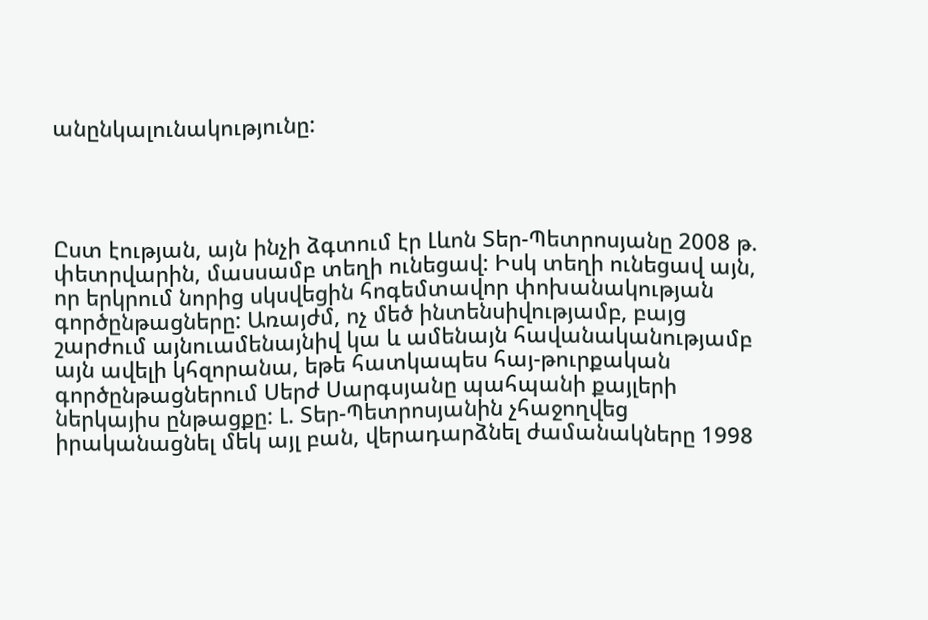անընկալունակությունը:




Ըստ էության, այն ինչի ձգտում էր Լևոն Տեր-Պետրոսյանը 2008 թ. փետրվարին, մասսամբ տեղի ունեցավ: Իսկ տեղի ունեցավ այն, որ երկրում նորից սկսվեցին հոգեմտավոր փոխանակության գործընթացները: Առայժմ, ոչ մեծ ինտենսիվությամբ, բայց շարժում այնուամենայնիվ կա և ամենայն հավանականությամբ այն ավելի կհզորանա, եթե հատկապես հայ-թուրքական գործընթացներում Սերժ Սարգսյանը պահպանի քայլերի ներկայիս ընթացքը: Լ. Տեր-Պետրոսյանին չհաջողվեց իրականացնել մեկ այլ բան, վերադարձնել ժամանակները 1998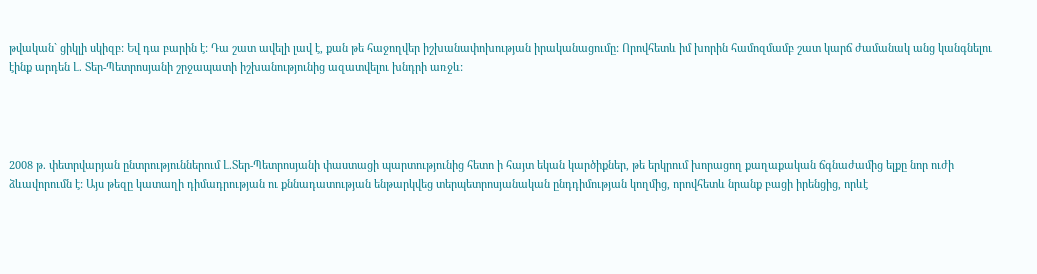թվական` ցիկլի սկիզբ: Եվ դա բարին է: Դա շատ ավելի լավ է, քան թե հաջողվեր իշխանափոխության իրականացումը: Որովհետև իմ խորին համոզմամբ շատ կարճ ժամանակ անց կանգնելու էինք արդեն Լ. Տեր-Պետրոսյանի շրջապատի իշխանությունից ազատվելու խնդրի առջև:




2008 թ. փետրվարյան ընտրություններում Լ.Տեր-Պետրոսյանի փաստացի պարտությունից հետո ի հայտ եկան կարծիքներ, թե երկրում խորացող քաղաքական ճգնաժամից ելքը նոր ուժի ձևավորումն է: Այս թեզը կատաղի դիմադրության ու քննադատության ենթարկվեց տերպետրոսյանական ընդդիմության կողմից, որովհետև նրանք բացի իրենցից, որևէ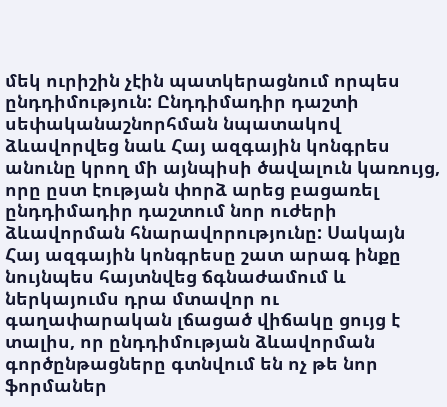մեկ ուրիշին չէին պատկերացնում որպես ընդդիմություն: Ընդդիմադիր դաշտի սեփականաշնորհման նպատակով ձևավորվեց նաև Հայ ազգային կոնգրես անունը կրող մի այնպիսի ծավալուն կառույց, որը ըստ էության փորձ արեց բացառել ընդդիմադիր դաշտում նոր ուժերի ձևավորման հնարավորությունը: Սակայն Հայ ազգային կոնգրեսը շատ արագ ինքը նույնպես հայտնվեց ճգնաժամում և ներկայումս դրա մտավոր ու գաղափարական լճացած վիճակը ցույց է տալիս, որ ընդդիմության ձևավորման գործընթացները գտնվում են ոչ թե նոր ֆորմաներ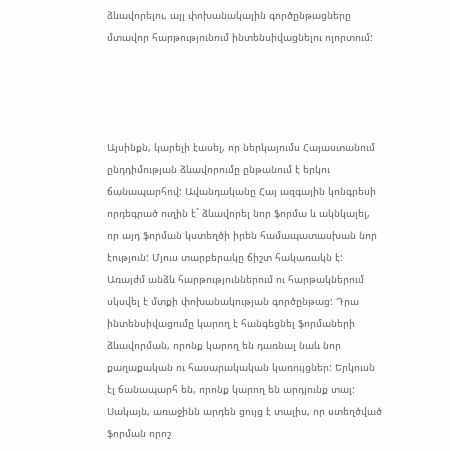ձևավորելու, այլ փոխանակային գործընթացները մտավոր հարթությունում ինտենսիվացնելու ոլորտում:




Այսինքն, կարելի էասել, որ ներկայումս Հայաստանում ընդդիմության ձևավորումը ընթանում է երկու ճանապարհով: Ավանդականը Հայ ազգային կոնգրեսի որդեգրած ուղին է` ձևավորել նոր ֆորմա և ակնկալել, որ այդ ֆորման կստեղծի իրեն համապատասխան նոր էություն: Մյուս տարբերակը ճիշտ հակառակն է: Առայժմ անձև հարթություններում ու հարթակներում սկսվել է մտքի փոխանակության գործընթաց: Դրա ինտենսիվացումը կարող է հանգեցնել ֆորմաների ձևավորման, որոնք կարող են դառնալ նաև նոր քաղաքական ու հասարակական կառույցներ: Երկուսն էլ ճանապարհ են, որոնք կարող են արդյունք տալ: Սակայն, առաջինն արդեն ցույց է տալիս, որ ստեղծված ֆորման որոշ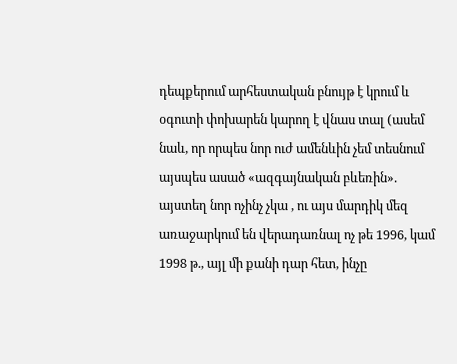դեպքերում արհեստական բնույթ է կրում և օգուտի փոխարեն կարող է վնաս տալ (ասեմ նաև, որ որպես նոր ուժ ամենևին չեմ տեսնում այսպես ասած «ազգայնական բևեռին». այստեղ նոր ոչինչ չկա , ու այս մարդիկ մեզ առաջարկում են վերադառնալ ոչ թե 1996, կամ 1998 թ., այլ մի քանի դար հետ, ինչը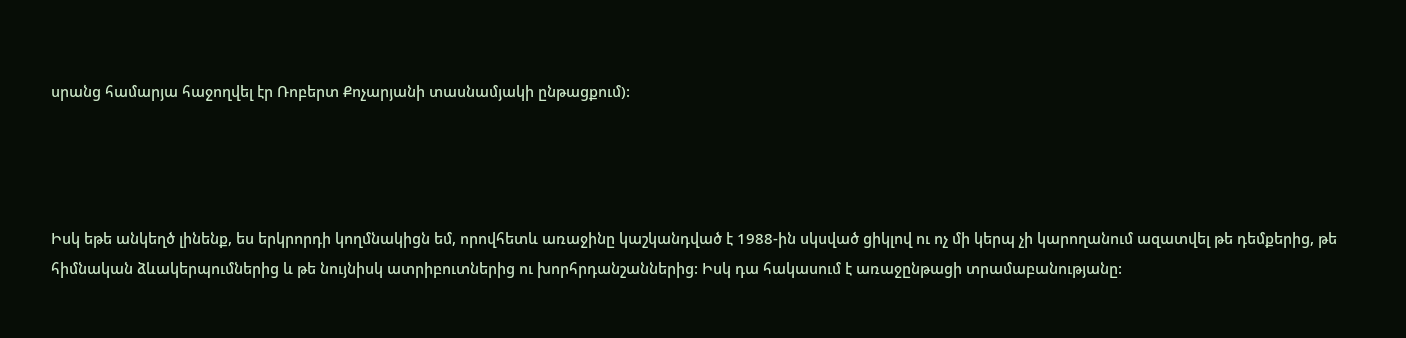սրանց համարյա հաջողվել էր Ռոբերտ Քոչարյանի տասնամյակի ընթացքում):




Իսկ եթե անկեղծ լինենք, ես երկրորդի կողմնակիցն եմ, որովհետև առաջինը կաշկանդված է 1988-ին սկսված ցիկլով ու ոչ մի կերպ չի կարողանում ազատվել թե դեմքերից, թե հիմնական ձևակերպումներից և թե նույնիսկ ատրիբուտներից ու խորհրդանշաններից: Իսկ դա հակասում է առաջընթացի տրամաբանությանը: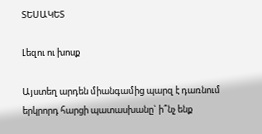ՏԵՍԱԿԵՏ

Լեզու ու խոսք

Այստեղ արդեն միանգամից պարզ է դառնում երկրորդ հարցի պատասխանը` ի՞նչ ենք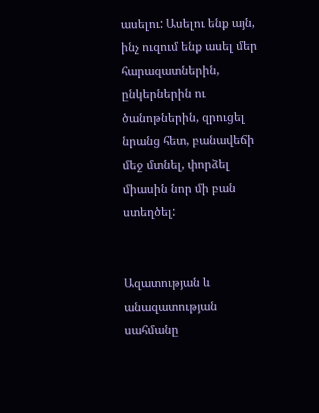ասելու: Ասելու ենք այն, ինչ ուզում ենք ասել մեր հարազատներին, ընկերներին ու ծանոթներին, զրուցել նրանց հետ, բանավեճի մեջ մտնել, փորձել միասին նոր մի բան ստեղծել:


Ազատության և անազատության սահմանը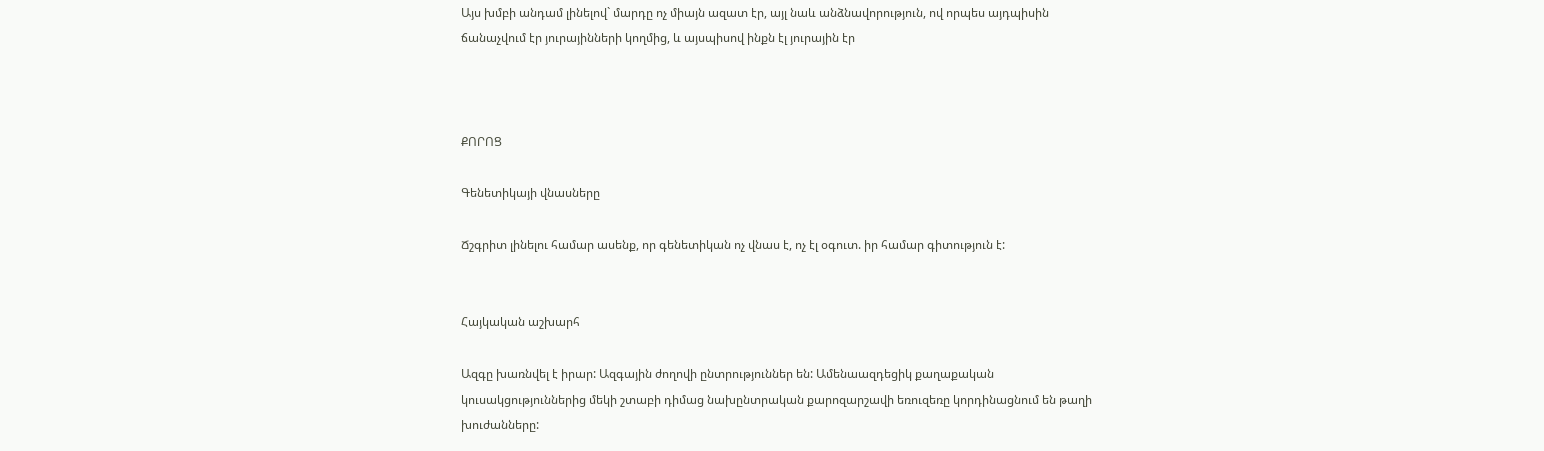Այս խմբի անդամ լինելով` մարդը ոչ միայն ազատ էր, այլ նաև անձնավորություն, ով որպես այդպիսին ճանաչվում էր յուրայինների կողմից, և այսպիսով ինքն էլ յուրային էր



ՔՈՐՈՑ

Գենետիկայի վնասները

Ճշգրիտ լինելու համար ասենք, որ գենետիկան ոչ վնաս է, ոչ էլ օգուտ. իր համար գիտություն է:


Հայկական աշխարհ

Ազգը խառնվել է իրար: Ազգային ժողովի ընտրություններ են: Ամենաազդեցիկ քաղաքական կուսակցություններից մեկի շտաբի դիմաց նախընտրական քարոզարշավի եռուզեռը կորդինացնում են թաղի խուժանները: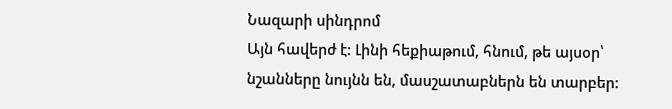Նազարի սինդրոմ
Այն հավերժ է: Լինի հեքիաթում, հնում, թե այսօր՝  նշանները նույնն են, մասշատաբներն են տարբեր: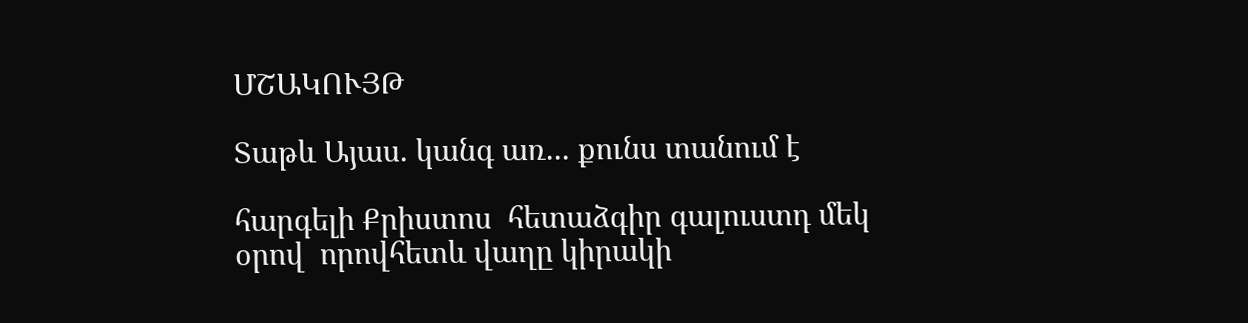ՄՇԱԿՈՒՅԹ

Տաթև Այաս. կանգ առ... քունս տանում է

հարգելի Քրիստոս  հետաձգիր գալուստդ մեկ օրով  որովհետև վաղը կիրակի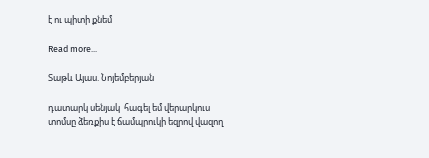է ու պիտի քնեմ

Read more...

Տաթև Այաս. Նոյեմբերյան

դատարկ սենյակ  հագել եմ վերարկուս  տոմսը ձեռքիս է ճամպրուկի եզրով վազող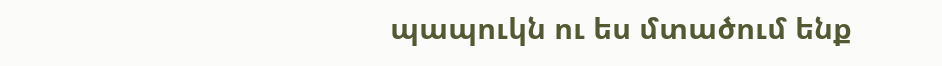պապուկն ու ես մտածում ենք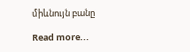միևնույն բանը

Read more...